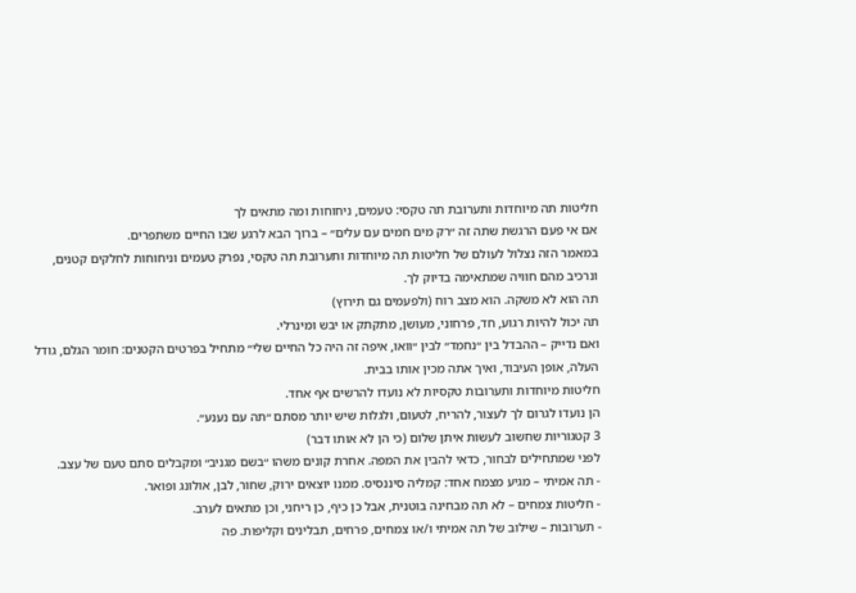חליטות תה מיוחדות ותערובת תה טקסי: טעמים, ניחוחות ומה מתאים לך
אם אי פעם הרגשת שתה זה ״רק מים חמים עם עלים״ – ברוך הבא לרגע שבו החיים משתפרים.
במאמר הזה נצלול לעולם של חליטות תה מיוחדות ותערובת תה טקסי, נפרק טעמים וניחוחות לחלקים קטנים, ונרכיב מהם חוויה שמתאימה בדיוק לך.
תה הוא לא משקה. הוא מצב רוח (ולפעמים גם תירוץ)
תה יכול להיות רגוע, חד, פרחוני, מעושן, מתקתק או יבש ומינרלי.
ואם נדייק – ההבדל בין ״נחמד״ לבין ״וואו, איפה זה היה כל החיים שלי״ מתחיל בפרטים הקטנים: חומר הגלם, גודל העלה, אופן העיבוד, ואיך אתה מכין אותו בבית.
חליטות מיוחדות ותערובות טקסיות לא נועדו להרשים אף אחד.
הן נועדו לגרום לך לעצור, להריח, לטעום, ולגלות שיש יותר מסתם ״תה עם נענע״.
3 קטגוריות שחשוב לעשות איתן שלום (כי הן לא אותו דבר)
לפני שמתחילים לבחור, כדאי להבין את המפה. אחרת קונים משהו ״בשם מגניב״ ומקבלים סתם טעם של עצב.
- תה אמיתי – מגיע מצמח אחד: קמליה סיננסיס. ממנו יוצאים ירוק, שחור, לבן, אולונג ופואר.
- חליטות צמחים – לא תה מבחינה בוטנית, אבל כן כיף, כן ריחני, וכן מתאים לערב.
- תערובות – שילוב של תה אמיתי ו/או צמחים, פרחים, תבלינים וקליפות. פה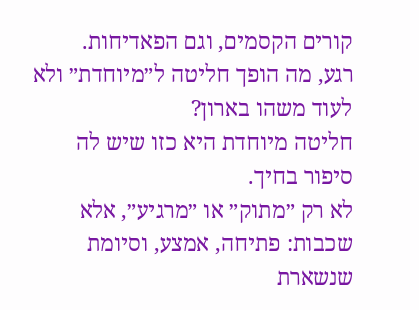קורים הקסמים, וגם הפאדיחות.
רגע, מה הופך חליטה ל״מיוחדת״ ולא לעוד משהו בארון?
חליטה מיוחדת היא כזו שיש לה סיפור בחיך.
לא רק ״מתוק״ או ״מרגיע״, אלא שכבות: פתיחה, אמצע, וסיומת שנשארת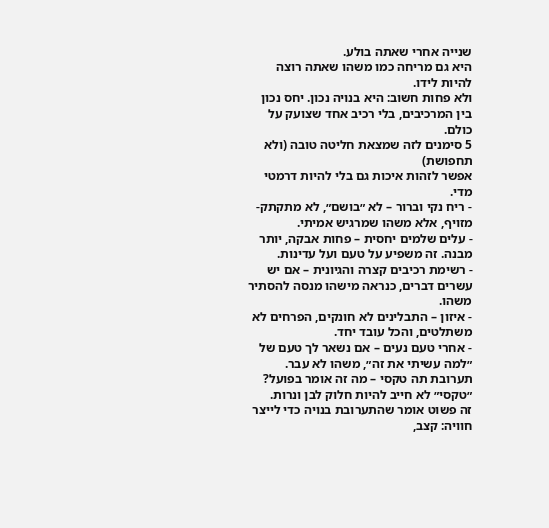שנייה אחרי שאתה בולע.
היא גם מריחה כמו משהו שאתה רוצה להיות לידו.
ולא פחות חשוב: היא בנויה נכון. יחס נכון בין המרכיבים, בלי רכיב אחד שצועק על כולם.
5 סימנים לזה שמצאת חליטה טובה (ולא תחפושת)
אפשר לזהות איכות גם בלי להיות דרמטי מדי.
- ריח נקי וברור – לא ״בושם״, לא מתקתק-מזויף, אלא משהו שמרגיש אמיתי.
- עלים שלמים יחסית – פחות אבקה, יותר מבנה. זה משפיע על טעם ועל עדינות.
- רשימת רכיבים קצרה והגיונית – אם יש עשרים דברים, כנראה מישהו מנסה להסתיר משהו.
- איזון – התבלינים לא חונקים, הפרחים לא משתלטים, והכל עובד יחד.
- אחרי טעם נעים – אם נשאר לך טעם של ״למה עשיתי את זה״, משהו לא עבר.
תערובת תה טקסי – מה זה אומר בפועל?
״טקסי״ לא חייב להיות חלוק לבן ונרות.
זה פשוט אומר שהתערובת בנויה כדי לייצר חוויה: קצב,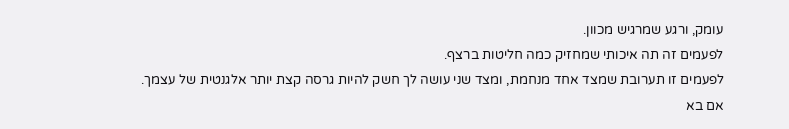עומק, ורגע שמרגיש מכוון.
לפעמים זה תה איכותי שמחזיק כמה חליטות ברצף.
לפעמים זו תערובת שמצד אחד מנחמת, ומצד שני עושה לך חשק להיות גרסה קצת יותר אלגנטית של עצמך.
אם בא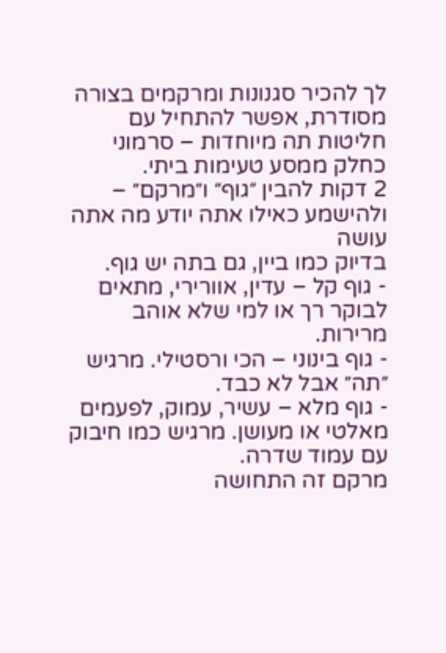לך להכיר סגנונות ומרקמים בצורה מסודרת, אפשר להתחיל עם חליטות תה מיוחדות – סרמוני כחלק ממסע טעימות ביתי.
2 דקות להבין ״גוף״ ו״מרקם״ – ולהישמע כאילו אתה יודע מה אתה עושה
בדיוק כמו ביין, גם בתה יש גוף.
- גוף קל – עדין, אוורירי, מתאים לבוקר רך או למי שלא אוהב מרירות.
- גוף בינוני – הכי ורסטילי. מרגיש ״תה״ אבל לא כבד.
- גוף מלא – עשיר, עמוק, לפעמים מאלטי או מעושן. מרגיש כמו חיבוק עם עמוד שדרה.
מרקם זה התחושה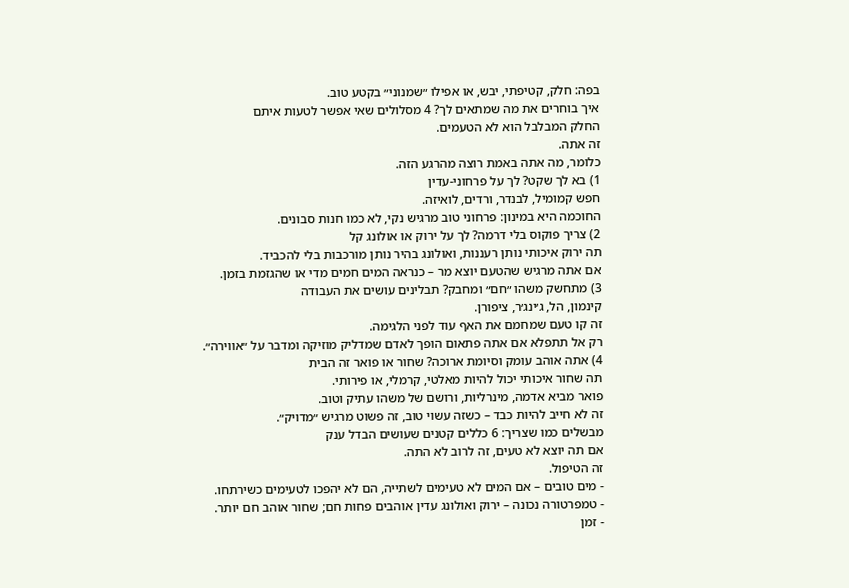בפה: חלק, קטיפתי, יבש, או אפילו ״שמנוני״ בקטע טוב.
איך בוחרים את מה שמתאים לך? 4 מסלולים שאי אפשר לטעות איתם
החלק המבלבל הוא לא הטעמים.
זה אתה.
כלומר, מה אתה באמת רוצה מהרגע הזה.
1) בא לך שקט? לך על פרחוני-עדין
חפש קמומיל, לבנדר, ורדים, לואיזה.
החוכמה היא במינון: פרחוני טוב מרגיש נקי, לא כמו חנות סבונים.
2) צריך פוקוס בלי דרמה? לך על ירוק או אולונג קל
תה ירוק איכותי נותן רעננות, ואולונג בהיר נותן מורכבות בלי להכביד.
אם אתה מרגיש שהטעם יוצא מר – כנראה המים חמים מדי או שהגזמת בזמן.
3) מתחשק משהו ״חם״ ומחבק? תבלינים עושים את העבודה
קינמון, הל, ג׳ינג׳ר, ציפורן.
זה קו טעם שמחמם את האף עוד לפני הלגימה.
רק אל תתפלא אם אתה פתאום הופך לאדם שמדליק מוזיקה ומדבר על ״אווירה״.
4) אתה אוהב עומק וסיומת ארוכה? שחור או פואר זה הבית
תה שחור איכותי יכול להיות מאלטי, קרמלי, או פירותי.
פואר מביא אדמה, מינרליות, ורושם של משהו עתיק וטוב.
זה לא חייב להיות כבד – כשזה עשוי טוב, זה פשוט מרגיש ״מדויק״.
מבשלים כמו שצריך: 6 כללים קטנים שעושים הבדל ענק
אם תה יוצא לא טעים, זה לרוב לא התה.
זה הטיפול.
- מים טובים – אם המים לא טעימים לשתייה, הם לא יהפכו לטעימים כשירתחו.
- טמפרטורה נכונה – ירוק ואולונג עדין אוהבים פחות חם; שחור אוהב חם יותר.
- זמן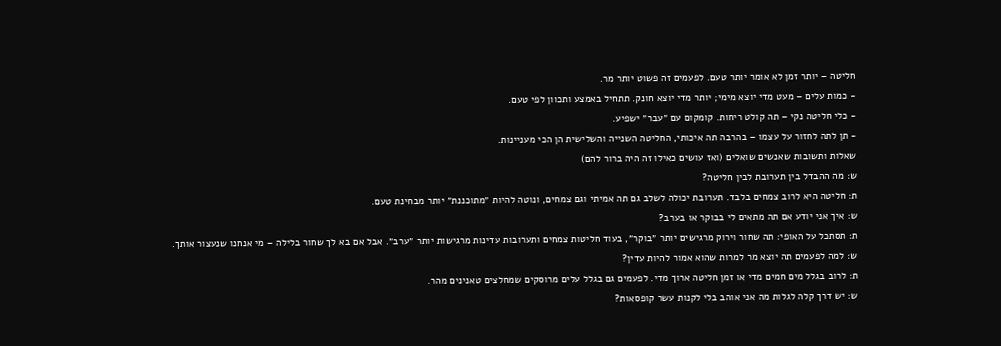חליטה – יותר זמן לא אומר יותר טעם. לפעמים זה פשוט יותר מר.
- כמות עלים – מעט מדי יוצא מימי; יותר מדי יוצא חונק. תתחיל באמצע ותכוון לפי טעם.
- כלי חליטה נקי – תה קולט ריחות. קומקום עם ״עבר״ ישפיע.
- תן לתה לחזור על עצמו – בהרבה תה איכותי, החליטה השנייה והשלישית הן הכי מעניינות.
שאלות ותשובות שאנשים שואלים (ואז עושים כאילו זה היה ברור להם)
ש: מה ההבדל בין תערובת לבין חליטה?
ת: חליטה היא לרוב צמחים בלבד. תערובת יכולה לשלב גם תה אמיתי וגם צמחים, ונוטה להיות ״מתוכננת״ יותר מבחינת טעם.
ש: איך אני יודע אם תה מתאים לי בבוקר או בערב?
ת: תסתכל על האופי: תה שחור וירוק מרגישים יותר ״בוקר״, בעוד חליטות צמחים ותערובות עדינות מרגישות יותר ״ערב״. אבל אם בא לך שחור בלילה – מי אנחנו שנעצור אותך.
ש: למה לפעמים תה יוצא מר למרות שהוא אמור להיות עדין?
ת: לרוב בגלל מים חמים מדי או זמן חליטה ארוך מדי. לפעמים גם בגלל עלים מרוסקים שמחלצים טאנינים מהר.
ש: יש דרך קלה לגלות מה אני אוהב בלי לקנות עשר קופסאות?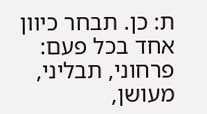ת: כן. תבחר כיוון אחד בכל פעם: פרחוני, תבליני, מעושן,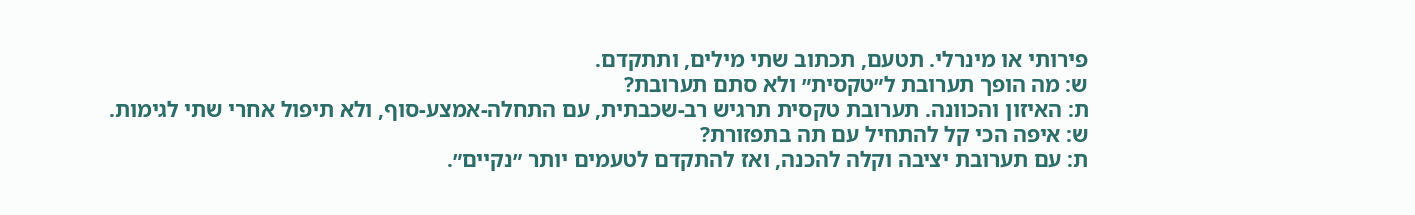פירותי או מינרלי. תטעם, תכתוב שתי מילים, ותתקדם.
ש: מה הופך תערובת ל״טקסית״ ולא סתם תערובת?
ת: האיזון והכוונה. תערובת טקסית תרגיש רב-שכבתית, עם התחלה-אמצע-סוף, ולא תיפול אחרי שתי לגימות.
ש: איפה הכי קל להתחיל עם תה בתפזורת?
ת: עם תערובת יציבה וקלה להכנה, ואז להתקדם לטעמים יותר ״נקיים״.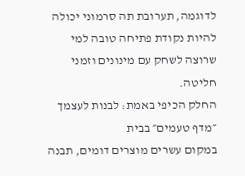לדוגמה, תערובת תה סרמוני יכולה להיות נקודת פתיחה טובה למי שרוצה לשחק עם מינונים וזמני חליטה.
החלק הכיפי באמת: לבנות לעצמך ״מדף טעמים״ בבית
במקום עשרים מוצרים דומים, תבנה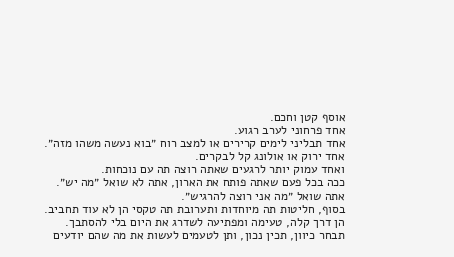אוסף קטן וחכם.
אחד פרחוני לערב רגוע.
אחד תבליני לימים קרירים או למצב רוח ״בוא נעשה משהו מזה״.
אחד ירוק או אולונג קל לבקרים.
ואחד עמוק יותר לרגעים שאתה רוצה תה עם נוכחות.
ככה בכל פעם שאתה פותח את הארון, אתה לא שואל ״מה יש״.
אתה שואל ״מה אני רוצה להרגיש״.
בסוף, חליטות תה מיוחדות ותערובת תה טקסי הן לא עוד תחביב.
הן דרך קלה, טעימה ומפתיעה לשדרג את היום בלי להסתבך.
תבחר כיוון, תכין נכון, ותן לטעמים לעשות את מה שהם יודעים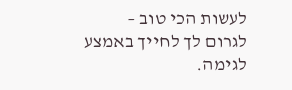לעשות הכי טוב – לגרום לך לחייך באמצע לגימה.